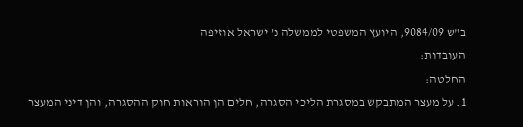ב"ש 9084/09, היועץ המשפטי לממשלה נ’ ישראל אוזיפה
העובדות:
החלטה:
1. על מעצר המתבקש במסגרת הליכי הסגרה, חלים הן הוראות חוק ההסגרה, והן דיני המעצר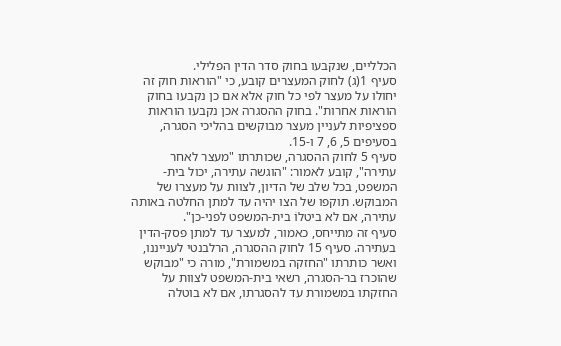הכלליים, שנקבעו בחוק סדר הדין הפלילי.
סעיף 1(ג) לחוק המעצרים קובע, כי "הוראות חוק זה יחולו על מעצר לפי כל חוק אלא אם כן נקבעו בחוק הוראות אחרות". בחוק ההסגרה אכן נקבעו הוראות ספציפיות לעניין מעצר מבוקשים בהליכי הסגרה, בסעיפים 5, 6, 7 ו-15.
סעיף 5 לחוק ההסגרה, שכותרתו "מעצר לאחר עתירה", קובע לאמור: "הוגשה עתירה, יכול בית-המשפט, בכל שלב של הדיון, לצוות על מעצרו של המבוקש. תוקפו של הצו יהיה עד למתן החלטה באותה עתירה, אם לא ביטלוֹ בית-המשפט לפני-כן".
סעיף זה מתייחס, כאמור, למעצר עד למתן פסק-הדין בעתירה. סעיף 15 לחוק ההסגרה, הרלבנטי לענייננו, ואשר כותרתו "החזקה במשמורת", מורה כי "מבוקש שהוכרז בר-הסגרה, רשאי בית-המשפט לצוות על החזקתו במשמורת עד להסגרתו, אם לא בוטלה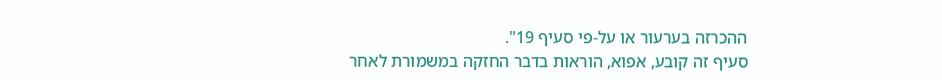ההכרזה בערעור או על-פי סעיף 19".
סעיף זה קובע, אפוא, הוראות בדבר החזקה במשמורת לאחר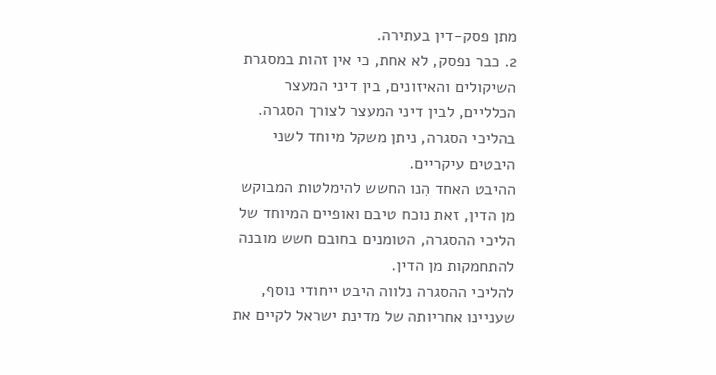מתן פסק-דין בעתירה.
2. כבר נפסק, לא אחת, כי אין זהות במסגרת השיקולים והאיזונים, בין דיני המעצר הכלליים, לבין דיני המעצר לצורך הסגרה. בהליכי הסגרה, ניתן משקל מיוחד לשני היבטים עיקריים.
ההיבט האחד הִנו החשש להימלטות המבוקש מן הדין, זאת נוכח טיבם ואופיים המיוחד של הליכי ההסגרה, הטומנים בחובם חשש מובנה להתחמקות מן הדין.
להליכי ההסגרה נלווה היבט ייחודי נוסף, שעניינו אחריותה של מדינת ישראל לקיים את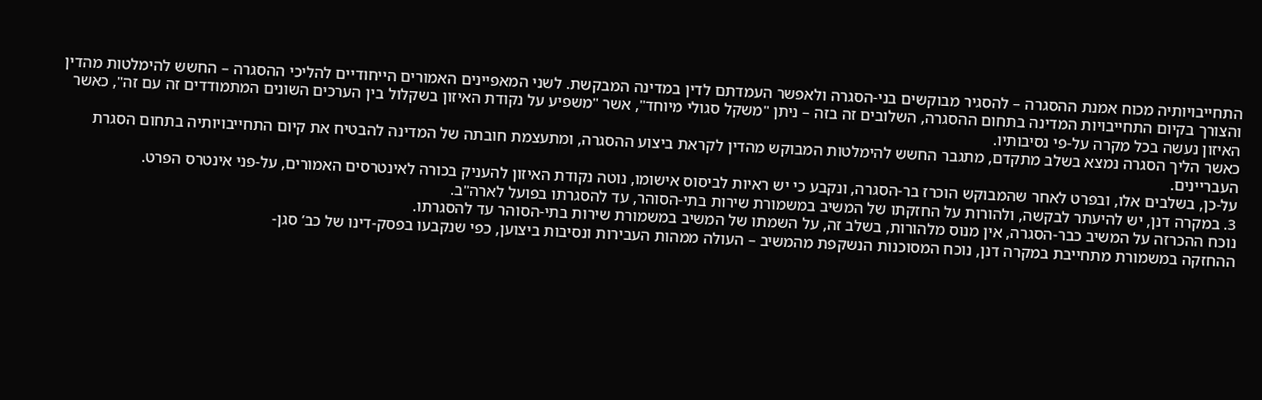התחייבויותיה מכוח אמנת ההסגרה – להסגיר מבוקשים בני-הסגרה ולאפשר העמדתם לדין במדינה המבקשת. לשני המאפיינים האמורים הייחודיים להליכי ההסגרה – החשש להימלטות מהדין והצורך בקיום התחייבויות המדינה בתחום ההסגרה, השלובים זה בזה – ניתן "משקל סגולי מיוחד", אשר "משפיע על נקודת האיזון בשקלול בין הערכים השונים המתמודדים זה עם זה", כאשר האיזון נעשה בכל מקרה על-פי נסיבותיו.
כאשר הליך הסגרה נמצא בשלב מתקדם, מתגבר החשש להימלטות המבוקש מהדין לקראת ביצוע ההסגרה, ומתעצמת חובתה של המדינה להבטיח את קיום התחייבויותיה בתחום הסגרת העבריינים.
על-כן, בשלבים אלו, ובפרט לאחר שהמבוקש הוכרז בר-הסגרה, ונקבע כי יש ראיות לביסוס אישומו, נוטה נקודת האיזון להעניק בכורה לאינטרסים האמורים, על-פני אינטרס הפרט.
3. במקרה דנן, יש להיעתר לבקשה, ולהורות על החזקתו של המשיב במשמורת שירות בתי-הסוהר, עד להסגרתו בפועל לארה"ב.
נוכח ההכרזה על המשיב כבר-הסגרה, אין מנוס מלהורות, בשלב זה, על השמתו של המשיב במשמורת שירות בתי-הסוהר עד להסגרתו.
ההחזקה במשמורת מתחייבת במקרה דנן, נוכח המסוכנות הנשקפת מהמשיב – העולה ממהות העבירות ונסיבות ביצוען, כפי שנקבעו בפסק-דינו של כב’ סגן-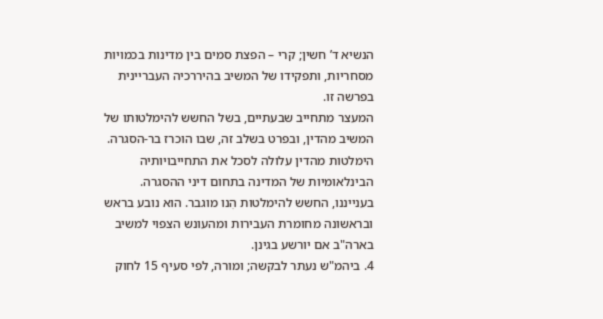הנשיא ד’ חשין; קרי – הפצת סמים בין מדינות בכמויות מסחריות, ותפקידו של המשיב בהיררכיה העבריינית בפרשה זו.
המעצר מתחייב שבעתיים, בשל החשש להימלטותו של המשיב מהדין, ובפרט בשלב זה, שבו הוכרז בר-הסגרה.
הימלטות מהדין עלולה לסכל את התחייבויותיה הבינלאומיות של המדינה בתחום דיני ההסגרה. בענייננו, החשש להימלטות הִנו מוגבר. הוא נובע בראש ובראשונה מחומרת העבירות ומהעונש הצפוי למשיב בארה"ב אם יורשע בגינן.
4. ביהמ"ש נעתר לבקשה; ומורה, לפי סעיף 15 לחוק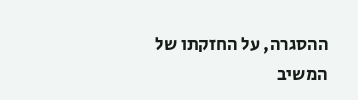ההסגרה, על החזקתו של המשיב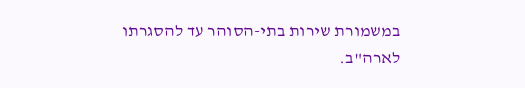במשמורת שירות בתי-הסוהר עד להסגרתו לארה"ב.